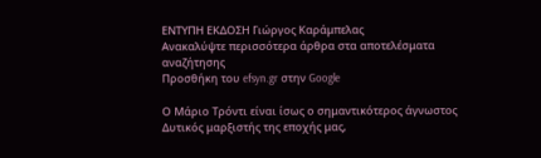ΕΝΤΥΠΗ ΕΚΔΟΣΗ Γιώργος Καράμπελας
Ανακαλύψτε περισσότερα άρθρα στα αποτελέσματα αναζήτησης
Προσθήκη του efsyn.gr στην Google

Ο Μάριο Τρόντι είναι ίσως ο σημαντικότερος άγνωστος Δυτικός μαρξιστής της εποχής μας,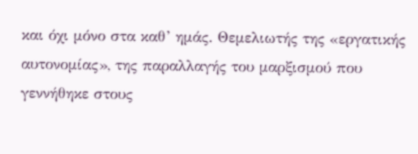και όχι μόνο στα καθ’ ημάς. Θεμελιωτής της «εργατικής αυτονομίας», της παραλλαγής του μαρξισμού που γεννήθηκε στους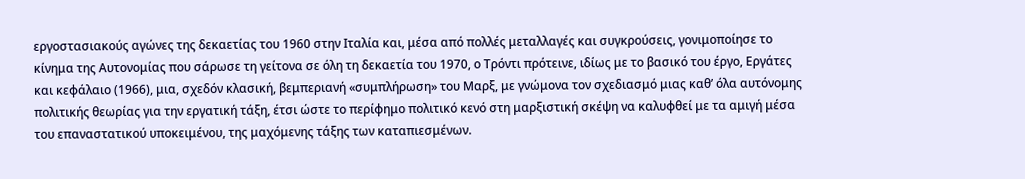εργοστασιακούς αγώνες της δεκαετίας του 1960 στην Ιταλία και, μέσα από πολλές μεταλλαγές και συγκρούσεις, γονιμοποίησε το κίνημα της Αυτονομίας που σάρωσε τη γείτονα σε όλη τη δεκαετία του 1970, ο Τρόντι πρότεινε, ιδίως με το βασικό του έργο, Εργάτες και κεφάλαιο (1966), μια, σχεδόν κλασική, βεμπεριανή «συμπλήρωση» του Μαρξ, με γνώμονα τον σχεδιασμό μιας καθ’ όλα αυτόνομης πολιτικής θεωρίας για την εργατική τάξη, έτσι ώστε το περίφημο πολιτικό κενό στη μαρξιστική σκέψη να καλυφθεί με τα αμιγή μέσα του επαναστατικού υποκειμένου, της μαχόμενης τάξης των καταπιεσμένων.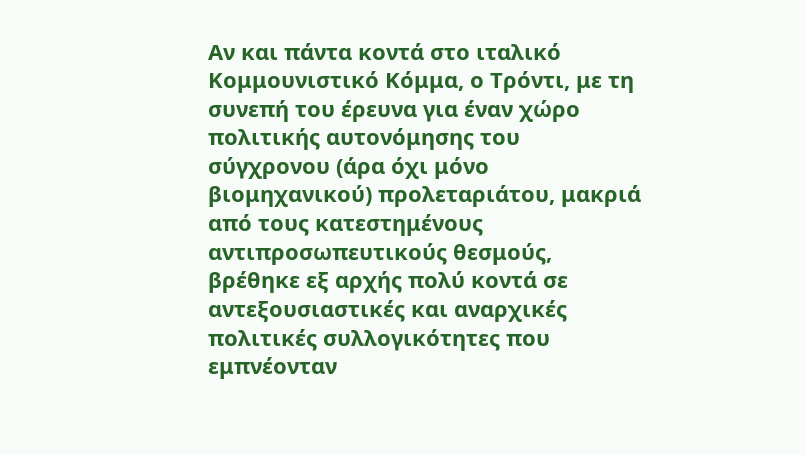Αν και πάντα κοντά στο ιταλικό Κομμουνιστικό Κόμμα, ο Τρόντι, με τη συνεπή του έρευνα για έναν χώρο πολιτικής αυτονόμησης του σύγχρονου (άρα όχι μόνο βιομηχανικού) προλεταριάτου, μακριά από τους κατεστημένους αντιπροσωπευτικούς θεσμούς, βρέθηκε εξ αρχής πολύ κοντά σε αντεξουσιαστικές και αναρχικές πολιτικές συλλογικότητες που εμπνέονταν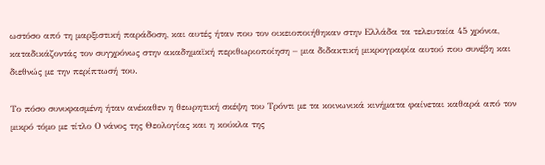ωστόσο από τη μαρξιστική παράδοση, και αυτές ήταν που τον οικειοποιήθηκαν στην Ελλάδα τα τελευταία 45 χρόνια, καταδικάζοντάς τον συγχρόνως στην ακαδημαϊκή περιθωριοποίηση – μια διδακτική μικρογραφία αυτού που συνέβη και διεθνώς με την περίπτωσή του.

Το πόσο συνυφασμένη ήταν ανέκαθεν η θεωρητική σκέψη του Τρόντι με τα κοινωνικά κινήματα φαίνεται καθαρά από τον μικρό τόμο με τίτλο Ο νάνος της Θεολογίας και η κούκλα της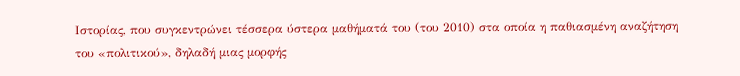Ιστορίας, που συγκεντρώνει τέσσερα ύστερα μαθήματά του (του 2010) στα οποία η παθιασμένη αναζήτηση του «πολιτικού», δηλαδή μιας μορφής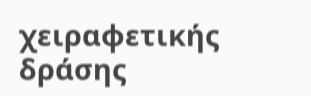χειραφετικής δράσης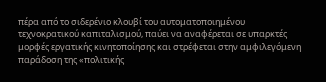πέρα από το σιδερένιο κλουβί του αυτοματοποιημένου τεχνοκρατικού καπιταλισμού, παύει να αναφέρεται σε υπαρκτές μορφές εργατικής κινητοποίησης και στρέφεται στην αμφιλεγόμενη παράδοση της «πολιτικής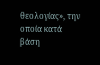θεολογίας», την οποία κατά βάση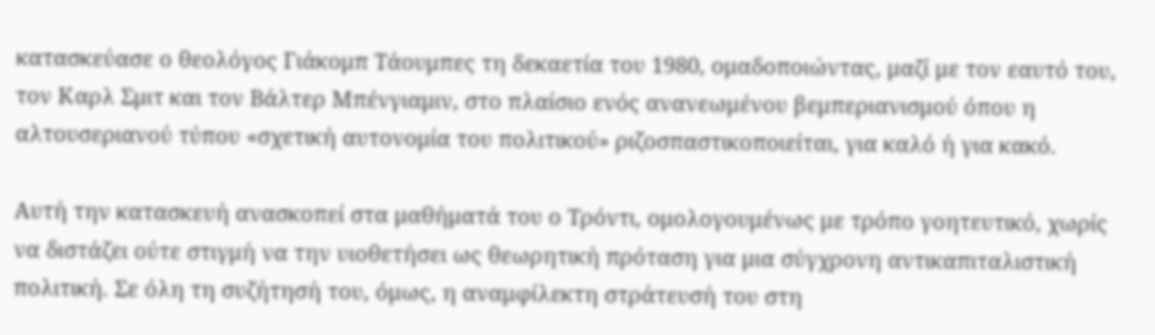κατασκεύασε ο θεολόγος Γιάκομπ Τάουμπες τη δεκαετία του 1980, ομαδοποιώντας, μαζί με τον εαυτό του, τον Καρλ Σμιτ και τον Βάλτερ Μπένγιαμιν, στο πλαίσιο ενός ανανεωμένου βεμπεριανισμού όπου η αλτουσεριανού τύπου «σχετική αυτονομία του πολιτικού» ριζοσπαστικοποιείται, για καλό ή για κακό.

Αυτή την κατασκευή ανασκοπεί στα μαθήματά του ο Τρόντι, ομολογουμένως με τρόπο γοητευτικό, χωρίς να διστάζει ούτε στιγμή να την υιοθετήσει ως θεωρητική πρόταση για μια σύγχρονη αντικαπιταλιστική πολιτική. Σε όλη τη συζήτησή του, όμως, η αναμφίλεκτη στράτευσή του στη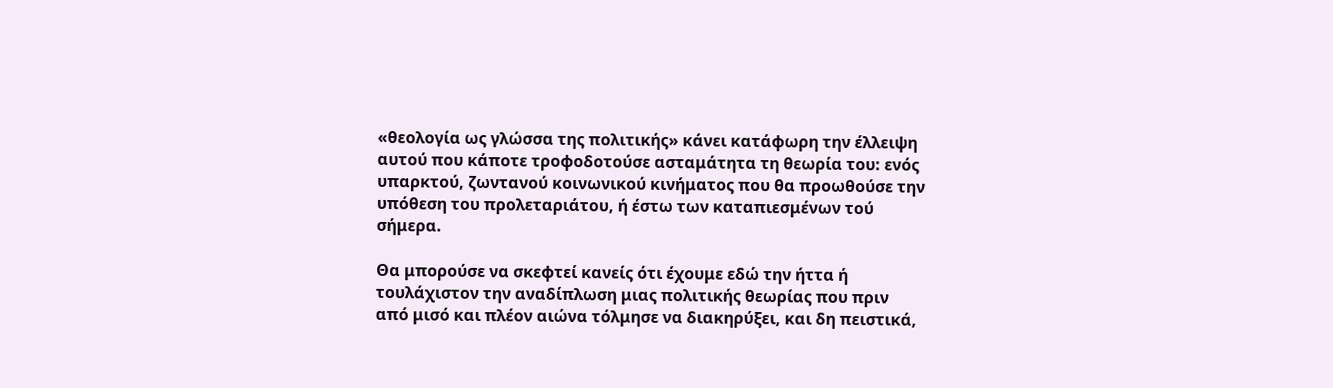«θεολογία ως γλώσσα της πολιτικής» κάνει κατάφωρη την έλλειψη αυτού που κάποτε τροφοδοτούσε ασταμάτητα τη θεωρία του: ενός υπαρκτού, ζωντανού κοινωνικού κινήματος που θα προωθούσε την υπόθεση του προλεταριάτου, ή έστω των καταπιεσμένων τού σήμερα.

Θα μπορούσε να σκεφτεί κανείς ότι έχουμε εδώ την ήττα ή τουλάχιστον την αναδίπλωση μιας πολιτικής θεωρίας που πριν από μισό και πλέον αιώνα τόλμησε να διακηρύξει, και δη πειστικά,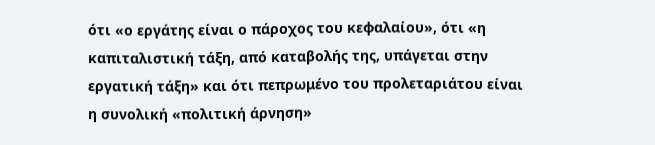ότι «ο εργάτης είναι ο πάροχος του κεφαλαίου», ότι «η καπιταλιστική τάξη, από καταβολής της, υπάγεται στην εργατική τάξη» και ότι πεπρωμένο του προλεταριάτου είναι η συνολική «πολιτική άρνηση»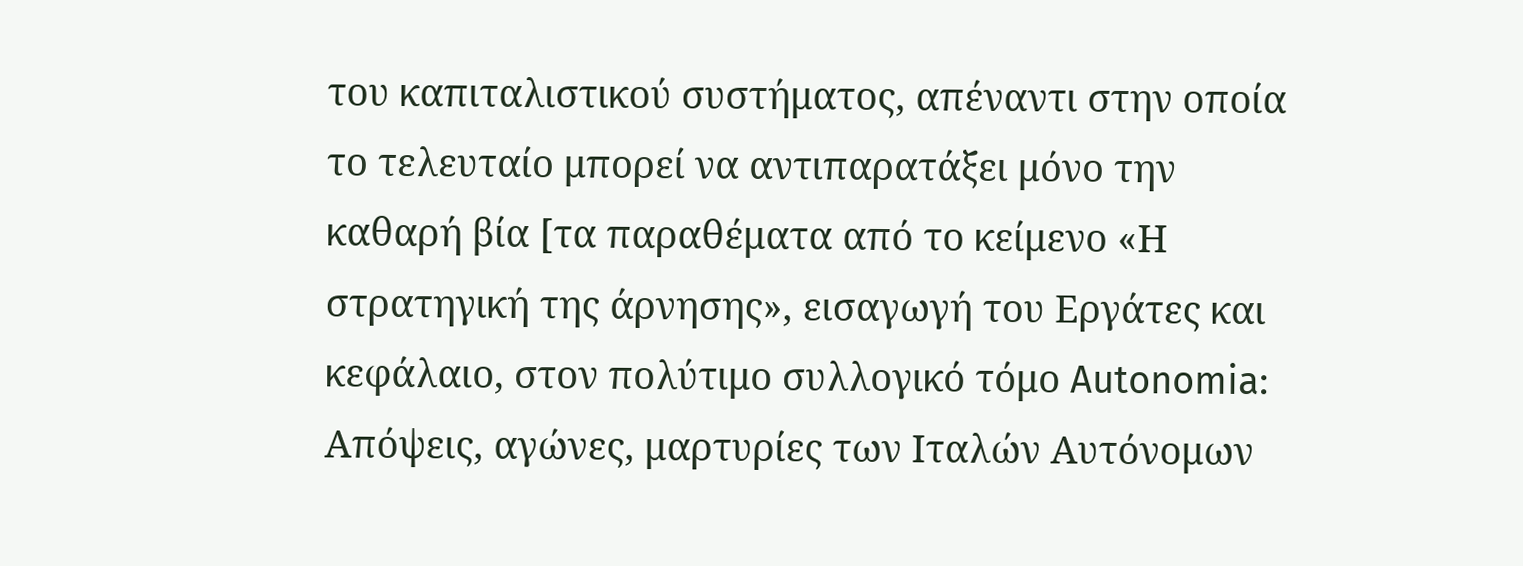του καπιταλιστικού συστήματος, απέναντι στην οποία το τελευταίο μπορεί να αντιπαρατάξει μόνο την καθαρή βία [τα παραθέματα από το κείμενο «Η στρατηγική της άρνησης», εισαγωγή του Εργάτες και κεφάλαιο, στον πολύτιμο συλλογικό τόμο Autonomia: Απόψεις, αγώνες, μαρτυρίες των Ιταλών Αυτόνομων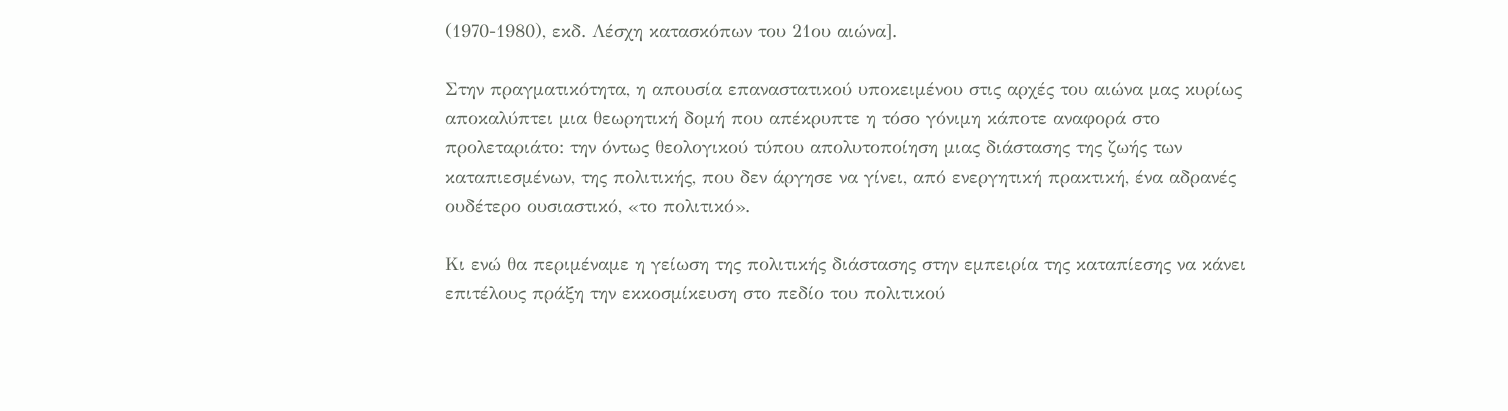(1970-1980), εκδ. Λέσχη κατασκόπων του 21ου αιώνα].

Στην πραγματικότητα, η απουσία επαναστατικού υποκειμένου στις αρχές του αιώνα μας κυρίως αποκαλύπτει μια θεωρητική δομή που απέκρυπτε η τόσο γόνιμη κάποτε αναφορά στο προλεταριάτο: την όντως θεολογικού τύπου απολυτοποίηση μιας διάστασης της ζωής των καταπιεσμένων, της πολιτικής, που δεν άργησε να γίνει, από ενεργητική πρακτική, ένα αδρανές ουδέτερο ουσιαστικό, «το πολιτικό».

Κι ενώ θα περιμέναμε η γείωση της πολιτικής διάστασης στην εμπειρία της καταπίεσης να κάνει επιτέλους πράξη την εκκοσμίκευση στο πεδίο του πολιτικού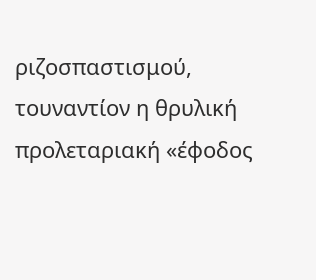ριζοσπαστισμού, τουναντίον η θρυλική προλεταριακή «έφοδος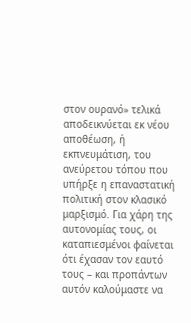στον ουρανό» τελικά αποδεικνύεται εκ νέου αποθέωση, ή εκπνευμάτιση, του ανεύρετου τόπου που υπήρξε η επαναστατική πολιτική στον κλασικό μαρξισμό. Για χάρη της αυτονομίας τους, οι καταπιεσμένοι φαίνεται ότι έχασαν τον εαυτό τους – και προπάντων αυτόν καλούμαστε να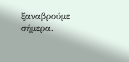ξαναβρούμε σήμερα.